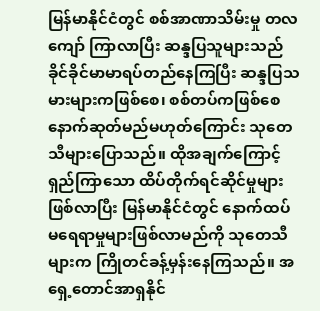မြန်မာနိုင်ငံတွင် စစ်အာဏာသိမ်းမှု တလကျော် ကြာလာပြီး ဆန္ဒပြသူများသည် ခိုင်ခိုင်မာမာရပ်တည်နေကြပြီး ဆန္ဒပြသမားများကဖြစ်စေ၊ စစ်တပ်ကဖြစ်စေ နောက်ဆုတ်မည်မဟုတ်ကြောင်း သုတေသီများပြောသည်။ ထိုအချက်ကြောင့် ရှည်ကြာသော ထိပ်တိုက်ရင်ဆိုင်မှုများဖြစ်လာပြီး မြန်မာနိုင်ငံတွင် နောက်ထပ် မရေရာမှုများဖြစ်လာမည်ကို သုတေသီများက ကြိုတင်ခန့်မှန်းနေကြသည်။ အရှေ့တောင်အာရှနိုင်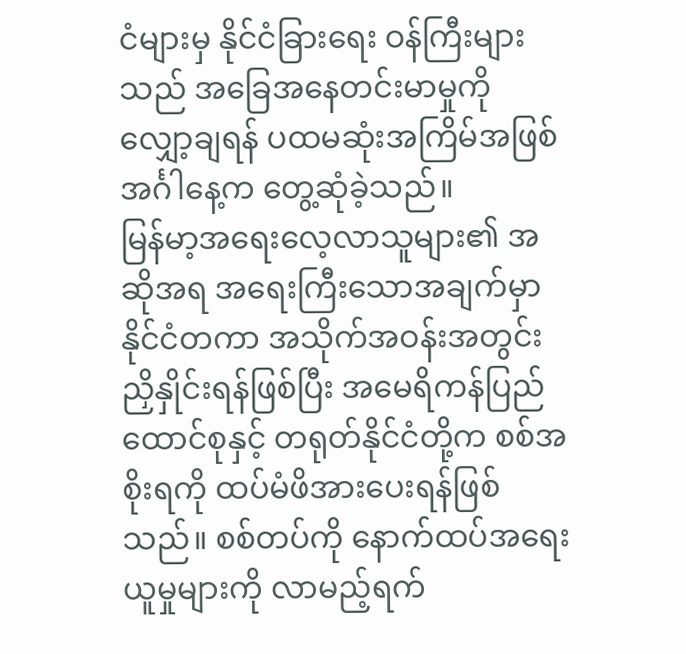ငံများမှ နိုင်ငံခြားရေး ဝန်ကြီးများသည် အခြေအနေတင်းမာမှုကို လျှော့ချရန် ပထမဆုံးအကြိမ်အဖြစ် အင်္ဂါနေ့က တွေ့ဆုံခဲ့သည်။
မြန်မာ့အရေးလေ့လာသူများ၏ အဆိုအရ အရေးကြီးသောအချက်မှာ နိုင်ငံတကာ အသိုက်အဝန်းအတွင်း ညှိနှိုင်းရန်ဖြစ်ပြီး အမေရိကန်ပြည်ထောင်စုနှင့် တရုတ်နိုင်ငံတို့က စစ်အစိုးရကို ထပ်မံဖိအားပေးရန်ဖြစ်သည်။ စစ်တပ်ကို နောက်ထပ်အရေးယူမှုများကို လာမည့်ရက်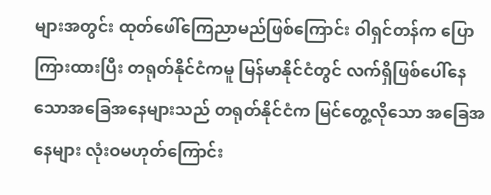များအတွင်း ထုတ်ဖေါ်ကြေညာမည်ဖြစ်ကြောင်း ဝါရှင်တန်က ပြောကြားထားပြီး တရုတ်နိုင်ငံကမူ မြန်မာနိုင်ငံတွင် လက်ရှိဖြစ်ပေါ်နေသောအခြေအနေများသည် တရုတ်နိုင်ငံက မြင်တွေ့လိုသော အခြေအနေများ လုံးဝမဟုတ်ကြောင်း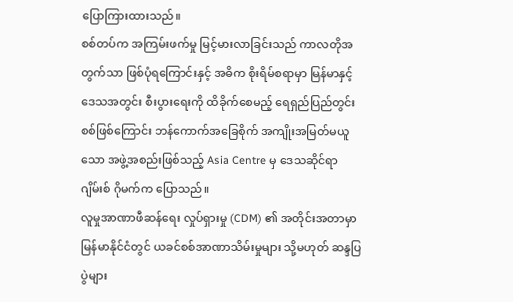ပြောကြားထားသည်။
စစ်တပ်က အကြမ်းဖက်မှု မြင့်မားလာခြင်းသည် ကာလတိုအတွက်သာ ဖြစ်ပုံရကြောင်းနှင့် အဓိက စိုးရိမ်စရာမှာ မြန်မာနှင့် ဒေသအတွင်း စီးပွားရေးကို ထိခိုက်စေမည့် ရေရှည်ပြည်တွင်းစစ်ဖြစ်ကြောင်း ဘန်ကောက်အခြေစိုက် အကျိုးအမြတ်မယူသော အဖွဲ့အစည်းဖြစ်သည့် Asia Centre မှ ဒေသဆိုင်ရာ ဂျိမ်းစ် ဂိုမက်က ပြောသည်။
လူမှုအာဏာဖီဆန်ရေး လှုပ်ရှားမှု (CDM) ၏ အတိုင်းအတာမှာ မြန်မာနိုင်ငံတွင် ယခင်စစ်အာဏာသိမ်းမှုများ သို့မဟုတ် ဆန္ဒပြပွဲများ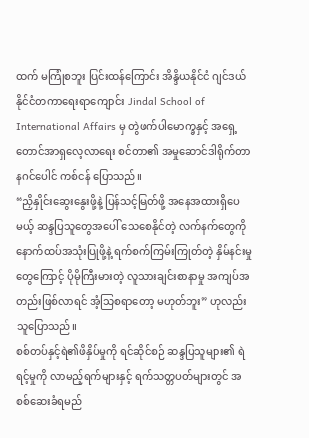ထက် မကြုံစဘူး ပြင်းထန်ကြောင်း အိန္ဒိယနိုင်ငံ ဂျင်ဒယ် နိုင်ငံတကာရေးရာကျောင်း Jindal School of International Affairs မှ တွဲဖက်ပါမောက္ခနှင့် အရှေ့တောင်အာရှလေ့လာရေး စင်တာ၏ အမှုဆောင်ဒါရိုက်တာ နဂင်ပေါင် ကစ်ငန် ပြောသည်။
“ညှိနှိုင်းဆွေးနွေးဖို့နဲ့ ပြန်သင့်မြတ်ဖို့ အနေအထားရှိပေမယ့် ဆန္ဒပြသူတွေအပေါ် သေစေနိုင်တဲ့ လက်နက်တွေကို နောက်ထပ်အသုံးပြုဖို့နဲ့ ရက်စက်ကြမ်းကြုတ်တဲ့ နှိမ်နင်းမှုတွေကြောင့် ပိုမိုကြီးမားတဲ့ လူသားချင်းစာနာမှု အကျပ်အတည်းဖြစ်လာရင် အံ့သြစရာတော့ မဟုတ်ဘူး” ဟုလည်းသူပြောသည်။
စစ်တပ်နှင့်ရဲ၏ဖိနှိပ်မှုကို ရင်ဆိုင်စဉ် ဆန္ဒပြသူများ၏ ရဲရင့်မှုကို လာမည့်ရက်များနှင့် ရက်သတ္တပတ်များတွင် အစစ်ဆေးခံရမည်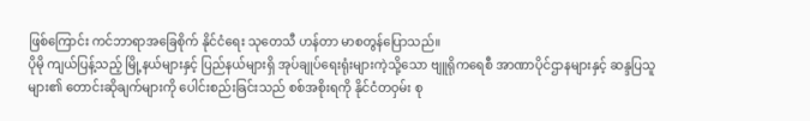ဖြစ်ကြောင်း ကင်ဘာရာအခြေစိုက် နိုင်ငံရေး သုတေသီ ဟန်တာ မာစတွန်ပြောသည်။
ပိုမို ကျယ်ပြန့်သည့် မြို့နယ်များနှင့် ပြည်နယ်များရှိ အုပ်ချုပ်ရေးရုံးများကဲ့သို့သော ဗျူရိုကရေစီ အာဏာပိုင်ဌာနများနှင့် ဆန္ဒပြသူများ၏ တောင်းဆိုချက်များကို ပေါင်းစည်းခြင်းသည် စစ်အစိုးရကို နိုင်ငံတဝှမ်း စု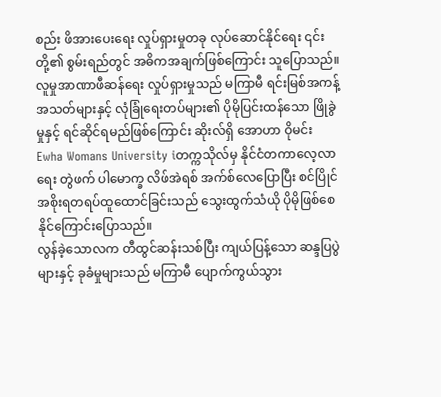စည်း ဖိအားပေးရေး လှုပ်ရှားမှုတခု လုပ်ဆောင်နိုင်ရေး ၎င်းတို့၏ စွမ်းရည်တွင် အဓိကအချက်ဖြစ်ကြောင်း သူပြောသည်။
လူမှုအာဏာဖီဆန်ရေး လှုပ်ရှားမှုသည် မကြာမီ ရင်းမြစ်အကန့်အသတ်များနှင့် လုံခြုံရေးတပ်များ၏ ပိုမိုပြင်းထန်သော ဖြိုခွဲမှုနှင့် ရင်ဆိုင်ရမည်ဖြစ်ကြောင်း ဆိုးလ်ရှိ အောဟာ ဝိုမင်း Ewha Womans University iတက္ကသိုလ်မှ နိုင်ငံတကာလေ့လာရေး တွဲဖက် ပါမောက္ခ လိဖ်အဲရစ် အက်စ်လေပြောပြီး စင်ပြိုင်အစိုးရတရပ်ထူထောင်ခြင်းသည် သွေးထွက်သံယို ပိုမိုဖြစ်စေနိုင်ကြောင်းပြောသည်။
လွန်ခဲ့သောလက တီထွင်ဆန်းသစ်ပြီး ကျယ်ပြန့်သော ဆန္ဒပြပွဲများနှင့် ခုခံမှုများသည် မကြာမီ ပျောက်ကွယ်သွား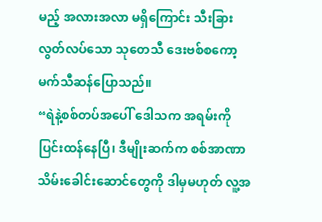မည့် အလားအလာ မရှိကြောင်း သီးခြားလွတ်လပ်သော သုတေသီ ဒေးဗစ်စကော့မက်သီဆန်ပြောသည်။
“ရဲနဲ့စစ်တပ်အပေါ် ဒေါသက အရမ်းကို ပြင်းထန်နေပြီ၊ ဒီမျိုးဆက်က စစ်အာဏာသိမ်းခေါင်းဆောင်တွေကို ဒါမှမဟုတ် လူ့အ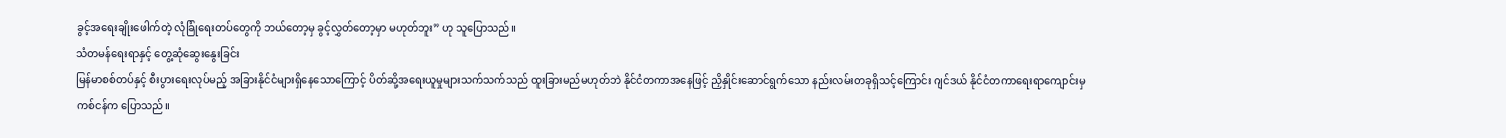ခွင့်အရေးချိုးဖေါက်တဲ့ လုံခြုံရေးတပ်တွေကို ဘယ်တော့မှ ခွင့်လွှတ်တော့မှာ မဟုတ်ဘူး” ဟု သူပြောသည်။
သံတမန်ရေးရာနှင့် တွေ့ဆုံဆွေးနွေးခြင်း
မြန်မာစစ်တပ်နှင့် စီးပွားရေးလုပ်မည့် အခြားနိုင်ငံများရှိနေသောကြောင့် ပိတ်ဆို့အရေးယူမှုများသက်သက်သည် ထူးခြားမည်မဟုတ်ဘဲ နိုင်ငံတကာအနေဖြင့် ညှိနှိုင်းဆောင်ရွက်သော နည်းလမ်းတခုရှိသင့်ကြောင်း ဂျင်ဒယ် နိုင်ငံတကာရေးရာကျောင်းမှ ကစ်ငန်က ပြောသည်။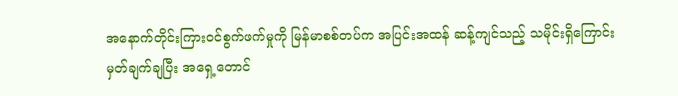အနောက်တိုင်းကြားဝင်စွက်ဖက်မှုကို မြန်မာစစ်တပ်က အပြင်းအထန် ဆန့်ကျင်သည့် သမိုင်းရှိကြောင်း မှတ်ချက်ချပြီး အရှေ့တောင်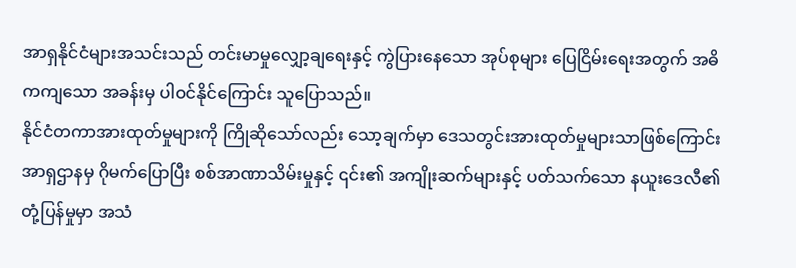အာရှနိုင်ငံများအသင်းသည် တင်းမာမှုလျှော့ချရေးနှင့် ကွဲပြားနေသော အုပ်စုများ ပြေငြိမ်းရေးအတွက် အဓိကကျသော အခန်းမှ ပါဝင်နိုင်ကြောင်း သူပြောသည်။
နိုင်ငံတကာအားထုတ်မှုများကို ကြိုဆိုသော်လည်း သော့ချက်မှာ ဒေသတွင်းအားထုတ်မှုများသာဖြစ်ကြောင်း အာရှဌာနမှ ဂိုမက်ပြောပြီး စစ်အာဏာသိမ်းမှုနှင့် ၎င်း၏ အကျိုးဆက်များနှင့် ပတ်သက်သော နယူးဒေလီ၏ တုံ့ပြန်မှုမှာ အသံ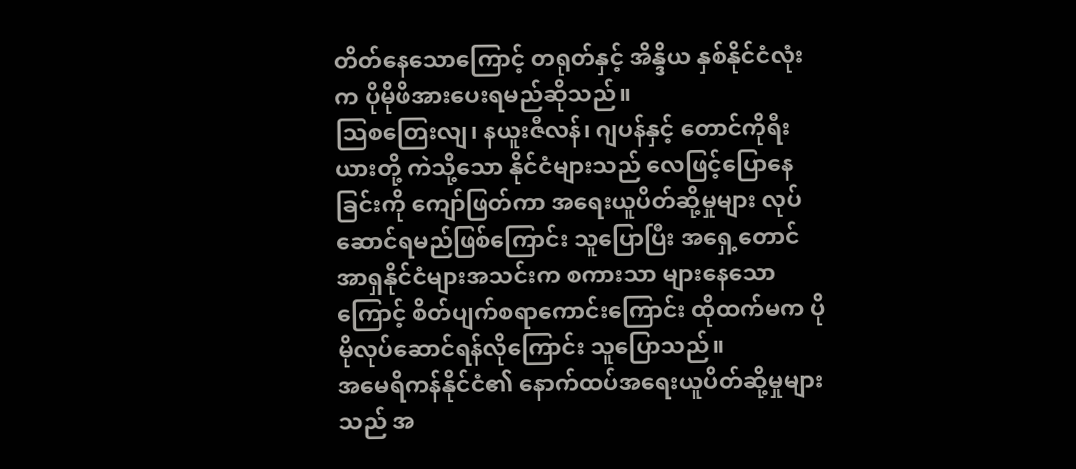တိတ်နေသောကြောင့် တရုတ်နှင့် အိန္ဒိယ နှစ်နိုင်ငံလုံးက ပိုမိုဖိအားပေးရမည်ဆိုသည်။
သြစတြေးလျ၊ နယူးဇီလန်၊ ဂျပန်နှင့် တောင်ကိုရီးယားတို့ ကဲသို့သော နိုင်ငံများသည် လေဖြင့်ပြောနေခြင်းကို ကျော်ဖြတ်ကာ အရေးယူပိတ်ဆို့မှုများ လုပ်ဆောင်ရမည်ဖြစ်ကြောင်း သူပြောပြီး အရှေ့တောင်အာရှနိုင်ငံများအသင်းက စကားသာ များနေသောကြောင့် စိတ်ပျက်စရာကောင်းကြောင်း ထိုထက်မက ပိုမိုလုပ်ဆောင်ရန်လိုကြောင်း သူပြောသည်။
အမေရိကန်နိုင်ငံ၏ နောက်ထပ်အရေးယူပိတ်ဆို့မှုများသည် အ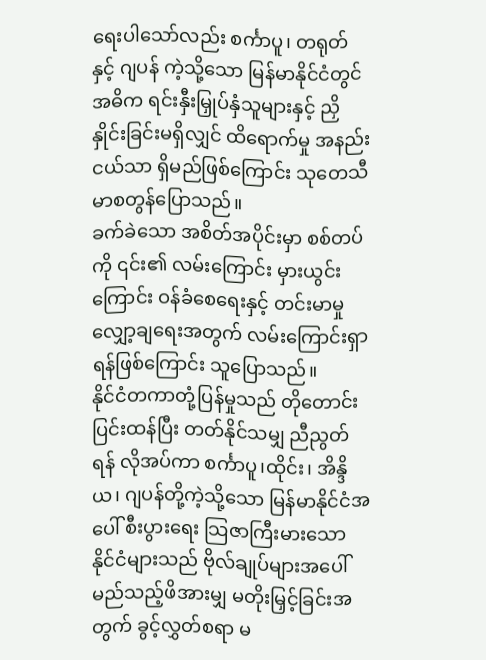ရေးပါသော်လည်း စင်္ကာပူ၊ တရုတ်နှင့် ဂျပန် ကဲ့သို့သော မြန်မာနိုင်ငံတွင် အဓိက ရင်းနှီးမြှုပ်နှံသူများနှင့် ညှိနှိုင်းခြင်းမရှိလျှင် ထိရောက်မှု အနည်းငယ်သာ ရှိမည်ဖြစ်ကြောင်း သုတေသီ မာစတွန်ပြောသည်။
ခက်ခဲသော အစိတ်အပိုင်းမှာ စစ်တပ်ကို ၎င်း၏ လမ်းကြောင်း မှားယွင်းကြောင်း ဝန်ခံစေရေးနှင့် တင်းမာမှုလျှော့ချရေးအတွက် လမ်းကြောင်းရှာရန်ဖြစ်ကြောင်း သူပြောသည်။
နိုင်ငံတကာတုံ့ပြန်မှုသည် တိုတောင်း ပြင်းထန်ပြီး တတ်နိုင်သမျှ ညီညွတ်ရန် လိုအပ်ကာ စင်္ကာပူ၊ထိုင်း၊ အိန္ဒိယ၊ ဂျပန်တို့ကဲ့သို့သော မြန်မာနိုင်ငံအပေါ် စီးပွားရေး သြဇာကြီးမားသော နိုင်ငံများသည် ဗိုလ်ချုပ်များအပေါ် မည်သည့်ဖိအားမျှ မတိုးမြှင့်ခြင်းအတွက် ခွင့်လွှတ်စရာ မ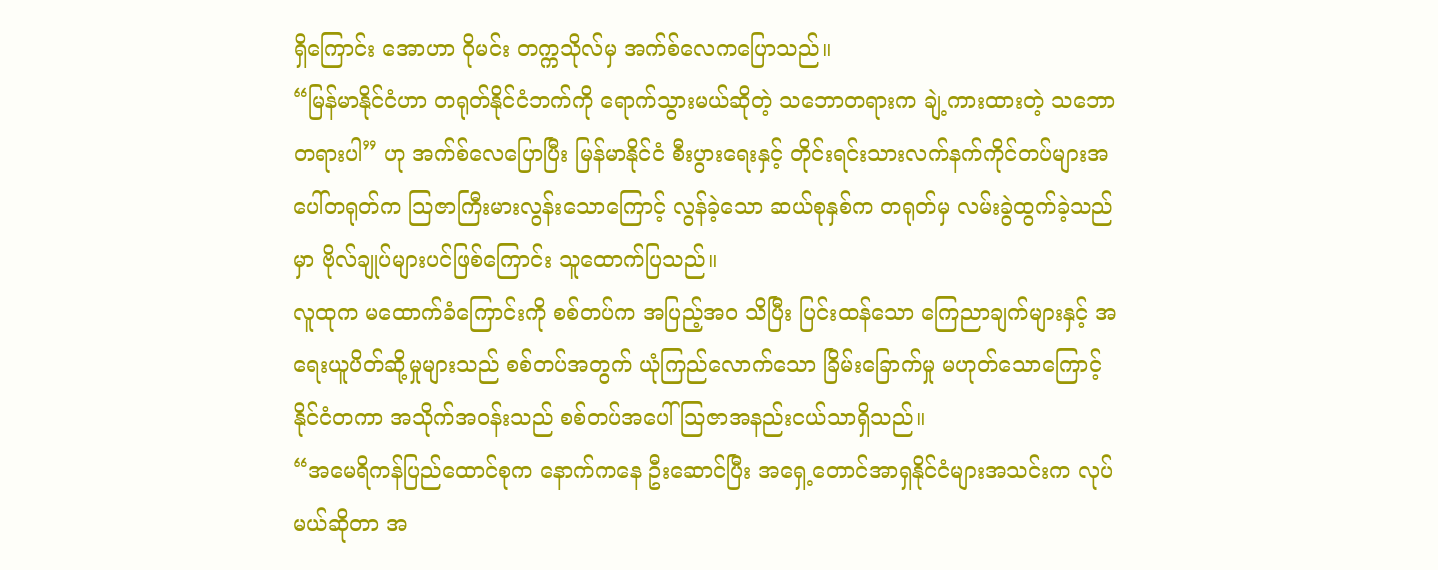ရှိကြောင်း အောဟာ ဝိုမင်း တက္ကသိုလ်မှ အက်စ်လေကပြောသည်။
“မြန်မာနိုင်ငံဟာ တရုတ်နိုင်ငံဘက်ကို ရောက်သွားမယ်ဆိုတဲ့ သဘောတရားက ချဲ့ကားထားတဲ့ သဘောတရားပါ” ဟု အက်စ်လေပြောပြီး မြန်မာနိုင်ငံ စီးပွားရေးနှင့် တိုင်းရင်းသားလက်နက်ကိုင်တပ်များအပေါ်တရုတ်က သြဇာကြီးမားလွန်းသောကြောင့် လွန်ခဲ့သော ဆယ်စုနှစ်က တရုတ်မှ လမ်းခွဲထွက်ခဲ့သည်မှာ ဗိုလ်ချုပ်များပင်ဖြစ်ကြောင်း သူထောက်ပြသည်။
လူထုက မထောက်ခံကြောင်းကို စစ်တပ်က အပြည့်အ၀ သိပြီး ပြင်းထန်သော ကြေညာချက်များနှင့် အရေးယူပိတ်ဆို့မှုများသည် စစ်တပ်အတွက် ယုံကြည်လောက်သော ခြိမ်းခြောက်မှု မဟုတ်သောကြောင့် နိုင်ငံတကာ အသိုက်အဝန်းသည် စစ်တပ်အပေါ် သြဇာအနည်းငယ်သာရှိသည်။
“အမေရိကန်ပြည်ထောင်စုက နောက်ကနေ ဦးဆောင်ပြီး အရှေ့တောင်အာရှနိုင်ငံများအသင်းက လုပ်မယ်ဆိုတာ အ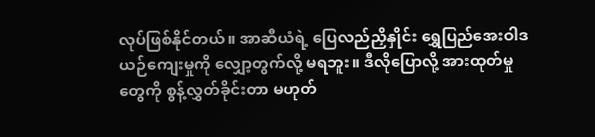လုပ်ဖြစ်နိုင်တယ်။ အာဆီယံရဲ့ ပြေလည်ညှိနှိုင်း ရွှေပြည်အေးဝါဒ ယဉ်ကျေးမှုကို လျှော့တွက်လို့ မရဘူး။ ဒီလိုပြောလို့ အားထုတ်မှုတွေကို စွန့်လွှတ်ခိုင်းတာ မဟုတ်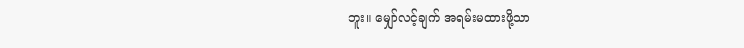ဘူး။ မျှော်လင့်ချက် အရမ်းမထားဖို့သာ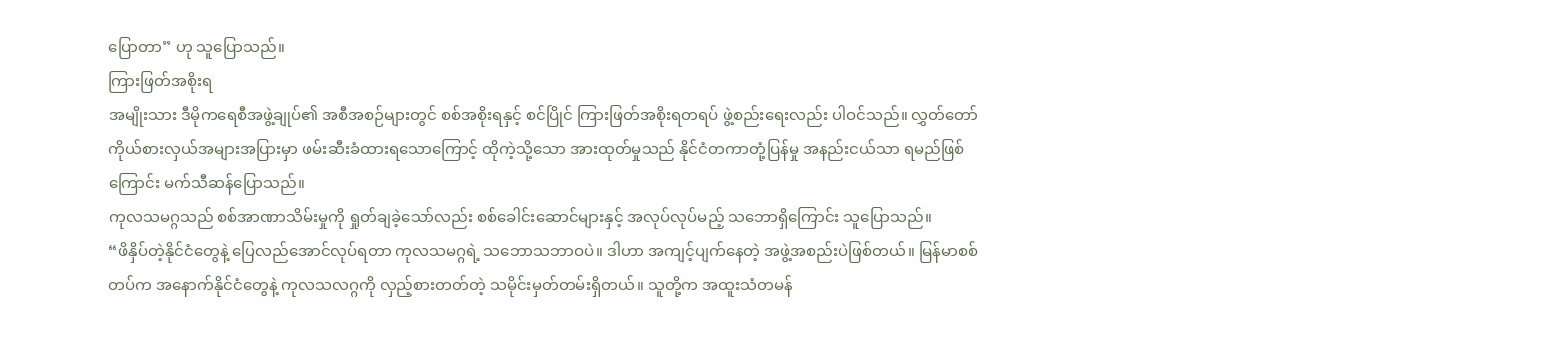ပြောတာ” ဟု သူပြောသည်။
ကြားဖြတ်အစိုးရ
အမျိုးသား ဒီမိုကရေစီအဖွဲ့ချုပ်၏ အစီအစဉ်များတွင် စစ်အစိုးရနှင့် စင်ပြိုင် ကြားဖြတ်အစိုးရတရပ် ဖွဲ့စည်းရေးလည်း ပါဝင်သည်။ လွှတ်တော်ကိုယ်စားလှယ်အများအပြားမှာ ဖမ်းဆီးခံထားရသောကြောင့် ထိုကဲ့သို့သော အားထုတ်မှုသည် နိုင်ငံတကာတုံ့ပြန်မှု အနည်းငယ်သာ ရမည်ဖြစ်ကြောင်း မက်သီဆန်ပြောသည်။
ကုလသမဂ္ဂသည် စစ်အာဏာသိမ်းမှုကို ရှုတ်ချခဲ့သော်လည်း စစ်ခေါင်းဆောင်များနှင့် အလုပ်လုပ်မည့် သဘောရှိကြောင်း သူပြောသည်။
“ဖိနှိပ်တဲ့နိုင်ငံတွေနဲ့ ပြေလည်အောင်လုပ်ရတာ ကုလသမဂ္ဂရဲ့ သဘောသဘာဝပဲ။ ဒါဟာ အကျင့်ပျက်နေတဲ့ အဖွဲ့အစည်းပဲဖြစ်တယ်။ မြန်မာစစ်တပ်က အနောက်နိုင်ငံတွေနဲ့ ကုလသလဂ္ဂကို လှည့်စားတတ်တဲ့ သမိုင်းမှတ်တမ်းရှိတယ်။ သူတို့က အထူးသံတမန်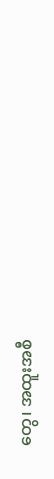တွေ၊ အထူးအစီ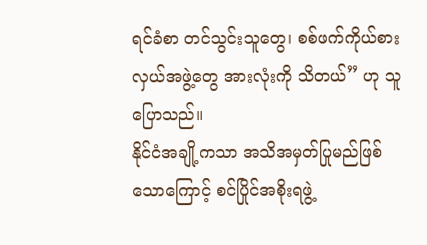ရင်ခံစာ တင်သွင်းသူတွေ၊ စစ်ဖက်ကိုယ်စားလှယ်အဖွဲ့တွေ အားလုံးကို သိတယ်” ဟု သူပြောသည်။
နိုင်ငံအချို့ကသာ အသိအမှတ်ပြုမည်ဖြစ်သောကြောင့် စင်ပြိုင်အစိုးရဖွဲ့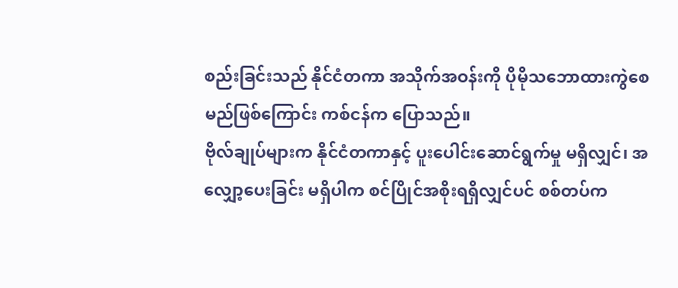စည်းခြင်းသည် နိုင်ငံတကာ အသိုက်အဝန်းကို ပိုမိုသဘောထားကွဲစေမည်ဖြစ်ကြောင်း ကစ်ငန်က ပြောသည်။
ဗိုလ်ချုပ်များက နိုင်ငံတကာနှင့် ပူးပေါင်းဆောင်ရွက်မှု မရှိလျှင်၊ အလျှော့ပေးခြင်း မရှိပါက စင်ပြိုင်အစိုးရရှိလျှင်ပင် စစ်တပ်က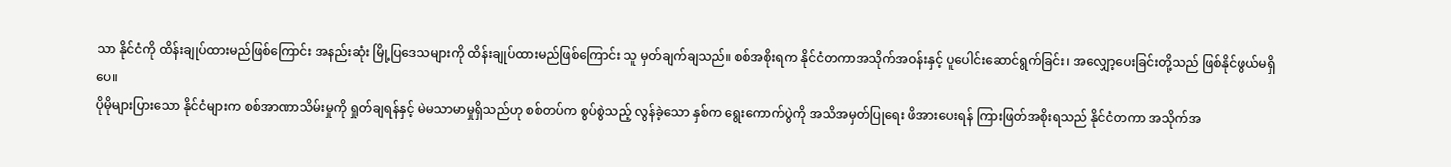သာ နိုင်ငံကို ထိန်းချုပ်ထားမည်ဖြစ်ကြောင်း အနည်းဆုံး မြို့ပြဒေသများကို ထိန်းချုပ်ထားမည်ဖြစ်ကြောင်း သူ မှတ်ချက်ချသည်။ စစ်အစိုးရက နိုင်ငံတကာအသိုက်အဝန်းနှင့် ပူပေါင်းဆောင်ရွက်ခြင်း၊ အလျှော့ပေးခြင်းတို့သည် ဖြစ်နိုင်ဖွယ်မရှိပေ။
ပိုမိုများပြားသော နိုင်ငံများက စစ်အာဏာသိမ်းမှုကို ရှုတ်ချရန်နှင့် မဲမသာမာမှုရှိသည်ဟု စစ်တပ်က စွပ်စွဲသည့် လွန်ခဲ့သော နှစ်က ရွေးကောက်ပွဲကို အသိအမှတ်ပြုရေး ဖိအားပေးရန် ကြားဖြတ်အစိုးရသည် နိုင်ငံတကာ အသိုက်အ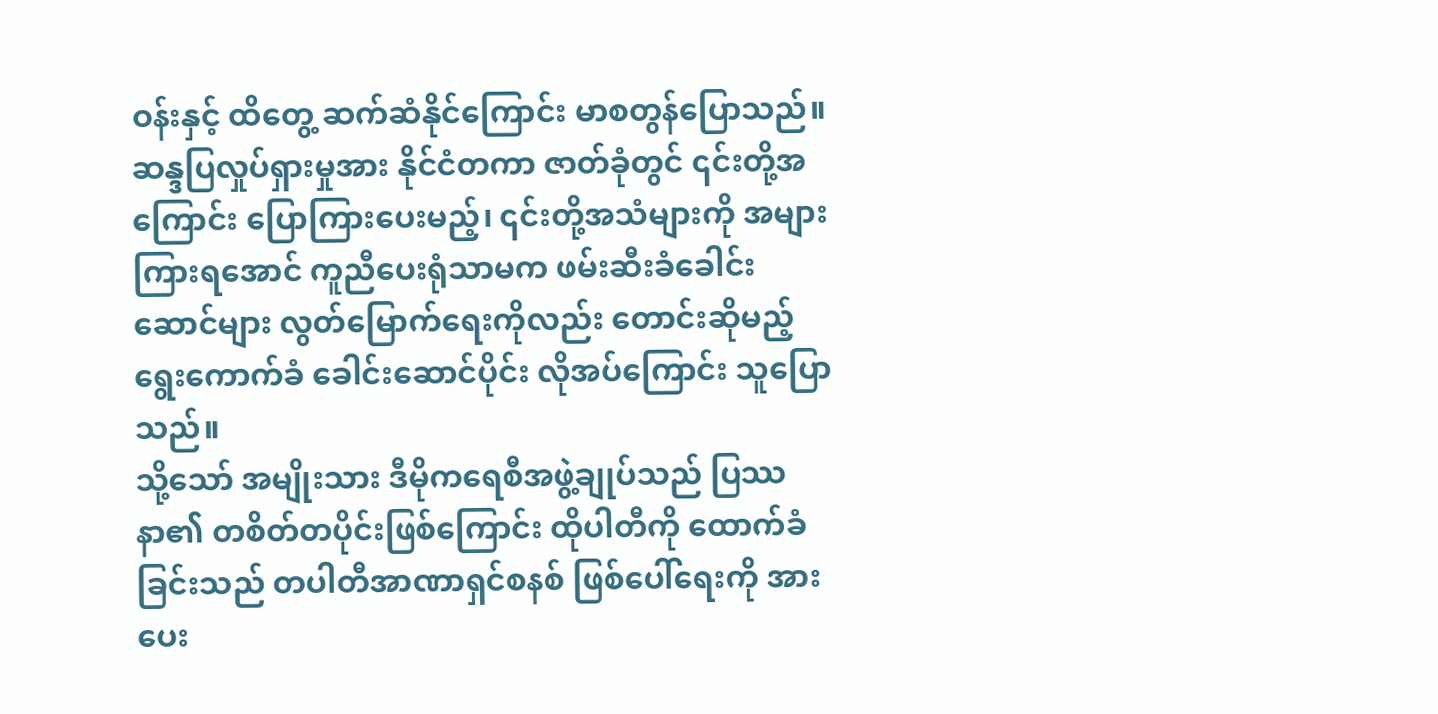ဝန်းနှင့် ထိတွေ့ ဆက်ဆံနိုင်ကြောင်း မာစတွန်ပြောသည်။
ဆန္ဒပြလှုပ်ရှားမှုအား နိုင်ငံတကာ ဇာတ်ခုံတွင် ၎င်းတို့အကြောင်း ပြောကြားပေးမည့်၊ ၎င်းတို့အသံများကို အများကြားရအောင် ကူညီပေးရုံသာမက ဖမ်းဆီးခံခေါင်းဆောင်များ လွတ်မြောက်ရေးကိုလည်း တောင်းဆိုမည့် ရွေးကောက်ခံ ခေါင်းဆောင်ပိုင်း လိုအပ်ကြောင်း သူပြောသည်။
သို့သော် အမျိုးသား ဒီမိုကရေစီအဖွဲ့ချုပ်သည် ပြဿနာ၏ တစိတ်တပိုင်းဖြစ်ကြောင်း ထိုပါတီကို ထောက်ခံခြင်းသည် တပါတီအာဏာရှင်စနစ် ဖြစ်ပေါ်ရေးကို အားပေး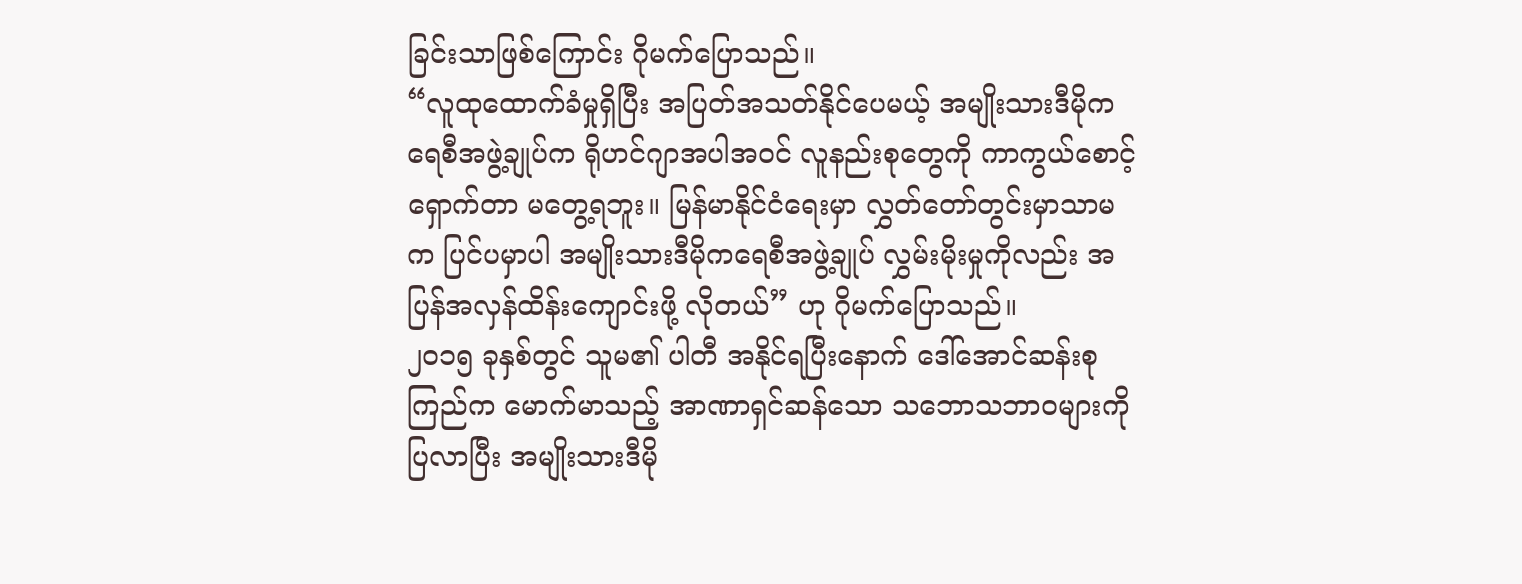ခြင်းသာဖြစ်ကြောင်း ဂိုမက်ပြောသည်။
“လူထုထောက်ခံမှုရှိပြီး အပြတ်အသတ်နိုင်ပေမယ့် အမျိုးသားဒီမိုကရေစီအဖွဲ့ချုပ်က ရိုဟင်ဂျာအပါအဝင် လူနည်းစုတွေကို ကာကွယ်စောင့်ရှောက်တာ မတွေ့ရဘူး။ မြန်မာနိုင်ငံရေးမှာ လွှတ်တော်တွင်းမှာသာမက ပြင်ပမှာပါ အမျိုးသားဒီမိုကရေစီအဖွဲ့ချုပ် လွှမ်းမိုးမှုကိုလည်း အပြန်အလှန်ထိန်းကျောင်းဖို့ လိုတယ်” ဟု ဂိုမက်ပြောသည်။
၂၀၁၅ ခုနှစ်တွင် သူမ၏ ပါတီ အနိုင်ရပြီးနောက် ဒေါ်အောင်ဆန်းစုကြည်က မောက်မာသည့် အာဏာရှင်ဆန်သော သဘောသဘာဝများကို ပြလာပြီး အမျိုးသားဒီမို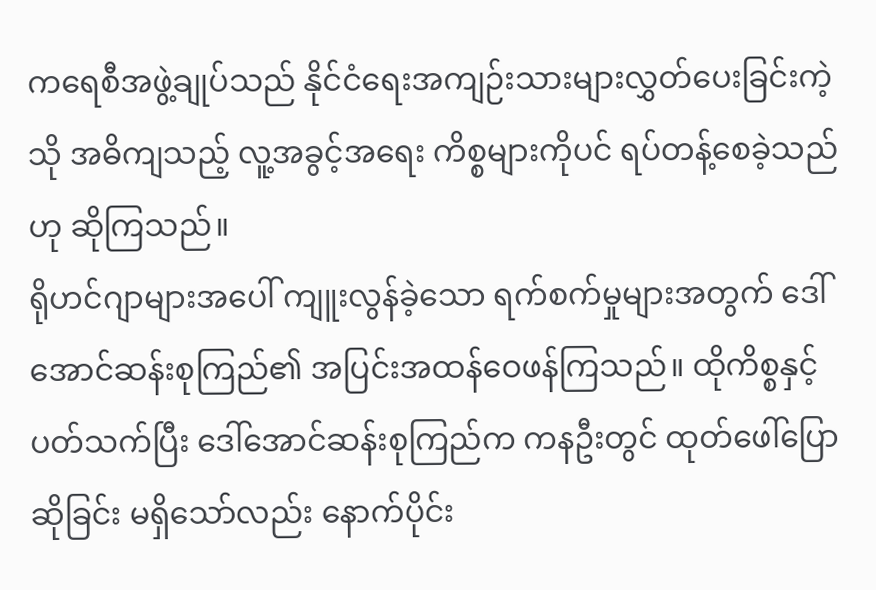ကရေစီအဖွဲ့ချုပ်သည် နိုင်ငံရေးအကျဉ်းသားများလွှတ်ပေးခြင်းကဲ့သို အဓိကျသည့် လူ့အခွင့်အရေး ကိစ္စများကိုပင် ရပ်တန့်စေခဲ့သည်ဟု ဆိုကြသည်။
ရိုဟင်ဂျာများအပေါ် ကျူးလွန်ခဲ့သော ရက်စက်မှုများအတွက် ဒေါ်အောင်ဆန်းစုကြည်၏ အပြင်းအထန်ဝေဖန်ကြသည်။ ထိုကိစ္စနှင့် ပတ်သက်ပြီး ဒေါ်အောင်ဆန်းစုကြည်က ကနဦးတွင် ထုတ်ဖေါ်ပြောဆိုခြင်း မရှိသော်လည်း နောက်ပိုင်း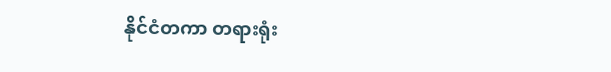နိုင်ငံတကာ တရားရုံး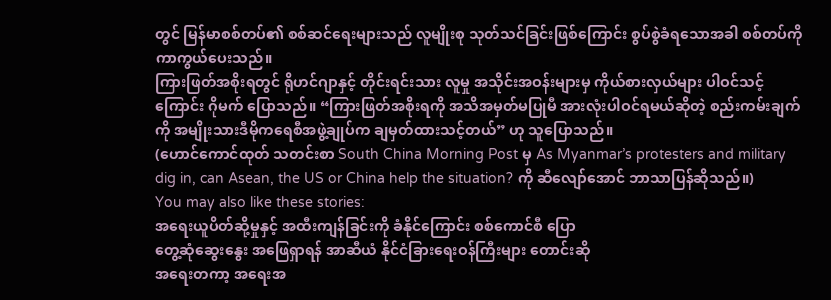တွင် မြန်မာစစ်တပ်၏ စစ်ဆင်ရေးများသည် လူမျိုးစု သုတ်သင်ခြင်းဖြစ်ကြောင်း စွပ်စွဲခံရသောအခါ စစ်တပ်ကို ကာကွယ်ပေးသည်။
ကြားဖြတ်အစိုးရတွင် ရိုဟင်ဂျာနှင့် တိုင်းရင်းသား လူမှု အသိုင်းအဝန်းများမှ ကိုယ်စားလှယ်များ ပါဝင်သင့်ကြောင်း ဂိုမက် ပြောသည်။ “ကြားဖြတ်အစိုးရကို အသိအမှတ်မပြုမီ အားလုံးပါဝင်ရမယ်ဆိုတဲ့ စည်းကမ်းချက်ကို အမျိုးသားဒီမိုကရေစီအဖွဲ့ချုပ်က ချမှတ်ထားသင့်တယ်” ဟု သူပြောသည်။
(ဟောင်ကောင်ထုတ် သတင်းစာ South China Morning Post မှ As Myanmar’s protesters and military dig in, can Asean, the US or China help the situation? ကို ဆီလျော်အောင် ဘာသာပြန်ဆိုသည်။)
You may also like these stories:
အရေးယူပိတ်ဆို့မှုနှင့် အထီးကျန်ခြင်းကို ခံနိုင်ကြောင်း စစ်ကောင်စီ ပြော
တွေ့ဆုံဆွေးနွေး အဖြေရှာရန် အာဆီယံ နိုင်ငံခြားရေးဝန်ကြီးများ တောင်းဆို
အရေးတကာ့ အရေးအ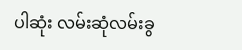ပါဆုံး လမ်းဆုံလမ်းခွ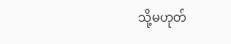သို့မဟုတ်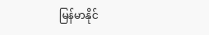မြန်မာနိုင်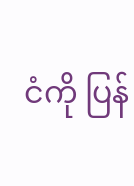ငံကို ပြန်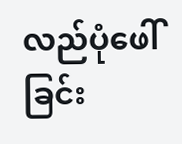လည်ပုံဖေါ်ခြင်း